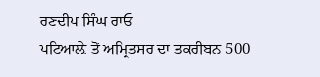ਰਣਦੀਪ ਸਿੰਘ ਰਾਓ
ਪਟਿਆਲ਼ੇ ਤੋਂ ਅਮ੍ਰਿਤਸਰ ਦਾ ਤਕਰੀਬਨ 500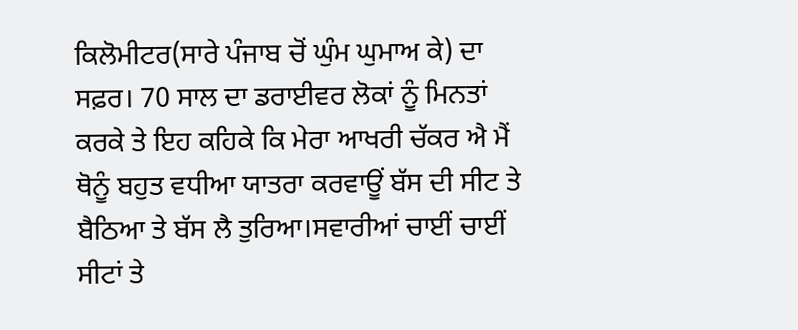ਕਿਲੋਮੀਟਰ(ਸਾਰੇ ਪੰਜਾਬ ਚੋਂ ਘੁੰਮ ਘੁਮਾਅ ਕੇ) ਦਾ ਸਫ਼ਰ। 70 ਸਾਲ ਦਾ ਡਰਾਈਵਰ ਲੋਕਾਂ ਨੂੰ ਮਿਨਤਾਂ ਕਰਕੇ ਤੇ ਇਹ ਕਹਿਕੇ ਕਿ ਮੇਰਾ ਆਖਰੀ ਚੱਕਰ ਐ ਮੈਂ ਥੋਨੂੰ ਬਹੁਤ ਵਧੀਆ ਯਾਤਰਾ ਕਰਵਾਊਂ ਬੱਸ ਦੀ ਸੀਟ ਤੇ ਬੈਠਿਆ ਤੇ ਬੱਸ ਲੈ ਤੁਰਿਆ।ਸਵਾਰੀਆਂ ਚਾਈਂ ਚਾਈਂ ਸੀਟਾਂ ਤੇ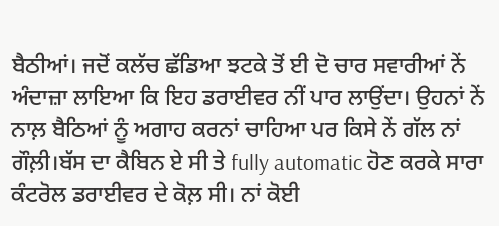ਬੈਠੀਆਂ। ਜਦੋਂ ਕਲੱਚ ਛੱਡਿਆ ਝਟਕੇ ਤੋਂ ਈ ਦੋ ਚਾਰ ਸਵਾਰੀਆਂ ਨੇਂ ਅੰਦਾਜ਼ਾ ਲਾਇਆ ਕਿ ਇਹ ਡਰਾਈਵਰ ਨੀਂ ਪਾਰ ਲਾਉਂਦਾ। ਉਹਨਾਂ ਨੇਂ ਨਾਲ਼ ਬੈਠਿਆਂ ਨੂੰ ਅਗਾਹ ਕਰਨਾਂ ਚਾਹਿਆ ਪਰ ਕਿਸੇ ਨੇਂ ਗੱਲ ਨਾਂ ਗੌਲ਼ੀ।ਬੱਸ ਦਾ ਕੈਬਿਨ ਏ ਸੀ ਤੇ fully automatic ਹੋਣ ਕਰਕੇ ਸਾਰਾ ਕੰਟਰੋਲ ਡਰਾਈਵਰ ਦੇ ਕੋਲ਼ ਸੀ। ਨਾਂ ਕੋਈ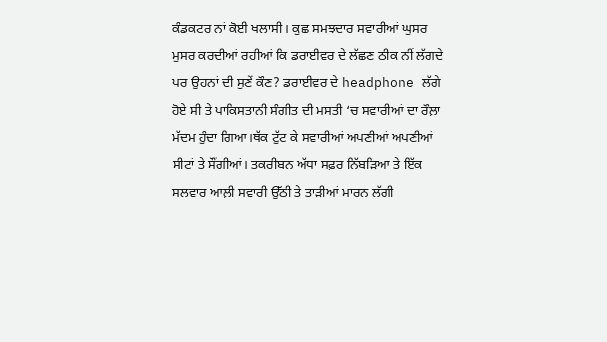ਕੰਡਕਟਰ ਨਾਂ ਕੋਈ ਖਲਾਸੀ। ਕੁਛ ਸਮਝਦਾਰ ਸਵਾਰੀਆਂ ਘੁਸਰ ਮੁਸਰ ਕਰਦੀਆਂ ਰਹੀਆਂ ਕਿ ਡਰਾਈਵਰ ਦੇ ਲੱਛਣ ਠੀਕ ਨੀਂ ਲੱਗਦੇ ਪਰ ਉਹਨਾਂ ਦੀ ਸੁਣੇਂ ਕੌਣ? ਡਰਾਈਵਰ ਦੇ headphone ਲੱਗੇ ਹੋਏ ਸੀ ਤੇ ਪਾਕਿਸਤਾਨੀ ਸੰਗੀਤ ਦੀ ਮਸਤੀ ‘ਚ ਸਵਾਰੀਆਂ ਦਾ ਰੌਲ਼ਾ ਮੱਦਮ ਹੁੰਦਾ ਗਿਆ।ਥੱਕ ਟੁੱਟ ਕੇ ਸਵਾਰੀਆਂ ਅਪਣੀਆਂ ਅਪਣੀਆਂ ਸੀਟਾਂ ਤੇ ਸੌਂਗੀਆਂ। ਤਕਰੀਬਨ ਅੱਧਾ ਸਫ਼ਰ ਨਿੱਬੜਿਆ ਤੇ ਇੱਕ ਸਲਵਾਰ ਆਲ਼ੀ ਸਵਾਰੀ ਉੱਠੀ ਤੇ ਤਾੜੀਆਂ ਮਾਰਨ ਲੱਗੀ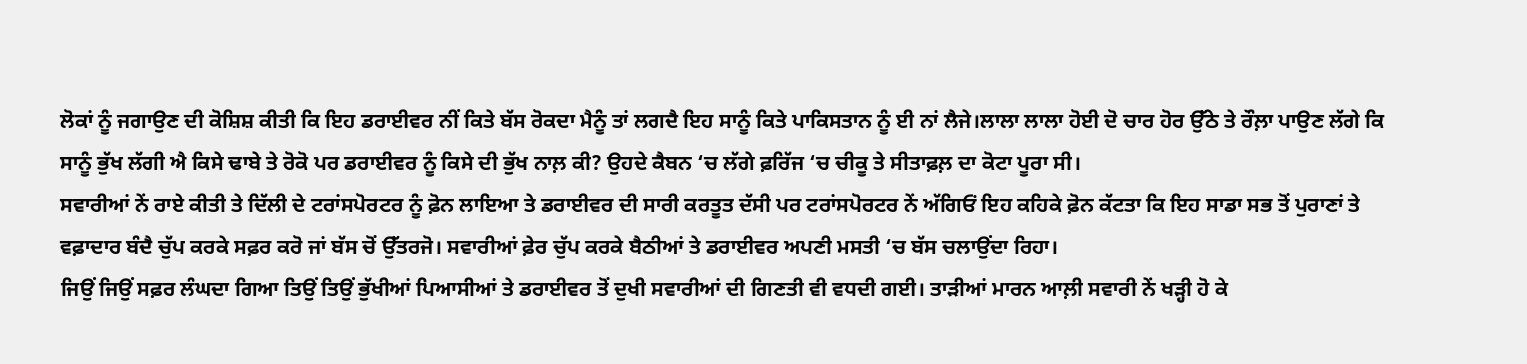ਲੋਕਾਂ ਨੂੰ ਜਗਾਉਣ ਦੀ ਕੋਸ਼ਿਸ਼ ਕੀਤੀ ਕਿ ਇਹ ਡਰਾਈਵਰ ਨੀਂ ਕਿਤੇ ਬੱਸ ਰੋਕਦਾ ਮੈਨੂੰ ਤਾਂ ਲਗਦੈ ਇਹ ਸਾਨੂੰ ਕਿਤੇ ਪਾਕਿਸਤਾਨ ਨੂੰ ਈ ਨਾਂ ਲੈਜੇ।ਲਾਲਾ ਲਾਲਾ ਹੋਈ ਦੋ ਚਾਰ ਹੋਰ ਉੱਠੇ ਤੇ ਰੌਲ਼ਾ ਪਾਉਣ ਲੱਗੇ ਕਿ ਸਾਨੂੰ ਭੁੱਖ ਲੱਗੀ ਐ ਕਿਸੇ ਢਾਬੇ ਤੇ ਰੋਕੋ ਪਰ ਡਰਾਈਵਰ ਨੂੰ ਕਿਸੇ ਦੀ ਭੁੱਖ ਨਾਲ਼ ਕੀ? ਉਹਦੇ ਕੈਬਨ ‘ਚ ਲੱਗੇ ਫ਼ਰਿੱਜ ‘ਚ ਚੀਕੂ ਤੇ ਸੀਤਾਫ਼ਲ਼ ਦਾ ਕੋਟਾ ਪੂਰਾ ਸੀ।
ਸਵਾਰੀਆਂ ਨੇਂ ਰਾਏ ਕੀਤੀ ਤੇ ਦਿੱਲੀ ਦੇ ਟਰਾਂਸਪੋਰਟਰ ਨੂੰ ਫ਼ੋਨ ਲਾਇਆ ਤੇ ਡਰਾਈਵਰ ਦੀ ਸਾਰੀ ਕਰਤੂਤ ਦੱਸੀ ਪਰ ਟਰਾਂਸਪੋਰਟਰ ਨੇਂ ਅੱਗਿਓਂ ਇਹ ਕਹਿਕੇ ਫ਼ੋਨ ਕੱਟਤਾ ਕਿ ਇਹ ਸਾਡਾ ਸਭ ਤੋਂ ਪੁਰਾਣਾਂ ਤੇ ਵਫ਼ਾਦਾਰ ਬੰਦੈ ਚੁੱਪ ਕਰਕੇ ਸਫ਼ਰ ਕਰੋ ਜਾਂ ਬੱਸ ਚੋਂ ਉੱਤਰਜੋ। ਸਵਾਰੀਆਂ ਫ਼ੇਰ ਚੁੱਪ ਕਰਕੇ ਬੈਠੀਆਂ ਤੇ ਡਰਾਈਵਰ ਅਪਣੀ ਮਸਤੀ ‘ਚ ਬੱਸ ਚਲਾਉਂਦਾ ਰਿਹਾ।
ਜਿਉਂ ਜਿਉਂ ਸਫ਼ਰ ਲੰਘਦਾ ਗਿਆ ਤਿਉਂ ਤਿਉਂ ਭੁੱਖੀਆਂ ਪਿਆਸੀਆਂ ਤੇ ਡਰਾਈਵਰ ਤੋਂ ਦੁਖੀ ਸਵਾਰੀਆਂ ਦੀ ਗਿਣਤੀ ਵੀ ਵਧਦੀ ਗਈ। ਤਾੜੀਆਂ ਮਾਰਨ ਆਲ਼ੀ ਸਵਾਰੀ ਨੇਂ ਖੜ੍ਹੀ ਹੋ ਕੇ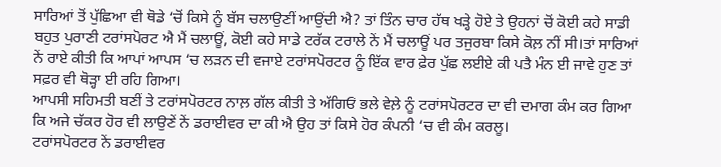ਸਾਰਿਆਂ ਤੋਂ ਪੁੱਛਿਆ ਵੀ ਥੋਡੇ ‘ਚੋਂ ਕਿਸੇ ਨੂੰ ਬੱਸ ਚਲਾਉਣੀਂ ਆਉਂਦੀ ਐ? ਤਾਂ ਤਿੰਨ ਚਾਰ ਹੱਥ ਖੜ੍ਹੇ ਹੋਏ ਤੇ ਉਹਨਾਂ ਚੋਂ ਕੋਈ ਕਹੇ ਸਾਡੀ ਬਹੁਤ ਪੁਰਾਣੀ ਟਰਾਂਸਪੋਰਟ ਐ ਮੈਂ ਚਲਾਊਂ, ਕੋਈ ਕਹੇ ਸਾਡੇ ਟਰੱਕ ਟਰਾਲੇ ਨੇਂ ਮੈਂ ਚਲਾਊਂ ਪਰ ਤਜੁਰਬਾ ਕਿਸੇ ਕੋਲ਼ ਨੀਂ ਸੀ।ਤਾਂ ਸਾਰਿਆਂ ਨੇਂ ਰਾਏ ਕੀਤੀ ਕਿ ਆਪਾਂ ਆਪਸ ‘ਚ ਲੜਨ ਦੀ ਵਜਾਏ ਟਰਾਂਸਪੋਰਟਰ ਨੂੰ ਇੱਕ ਵਾਰ ਫ਼ੇਰ ਪੁੱਛ ਲਈਏ ਕੀ ਪਤੈ ਮੰਨ ਈ ਜਾਵੇ ਹੁਣ ਤਾਂ ਸਫ਼ਰ ਵੀ ਥੋੜ੍ਹਾ ਈ ਰਹਿ ਗਿਆ।
ਆਪਸੀ ਸਹਿਮਤੀ ਬਣੀਂ ਤੇ ਟਰਾਂਸਪੋਰਟਰ ਨਾਲ਼ ਗੱਲ ਕੀਤੀ ਤੇ ਅੱਗਿਓਂ ਭਲੇ ਵੇਲ਼ੇ ਨੂੰ ਟਰਾਂਸਪੋਰਟਰ ਦਾ ਵੀ ਦਮਾਗ ਕੰਮ ਕਰ ਗਿਆ ਕਿ ਅਜੇ ਚੱਕਰ ਹੋਰ ਵੀ ਲਾਉਣੇਂ ਨੇਂ ਡਰਾਈਵਰ ਦਾ ਕੀ ਐ ਉਹ ਤਾਂ ਕਿਸੇ ਹੋਰ ਕੰਪਨੀ ‘ਚ ਵੀ ਕੰਮ ਕਰਲੂ।
ਟਰਾਂਸਪੋਰਟਰ ਨੇਂ ਡਰਾਈਵਰ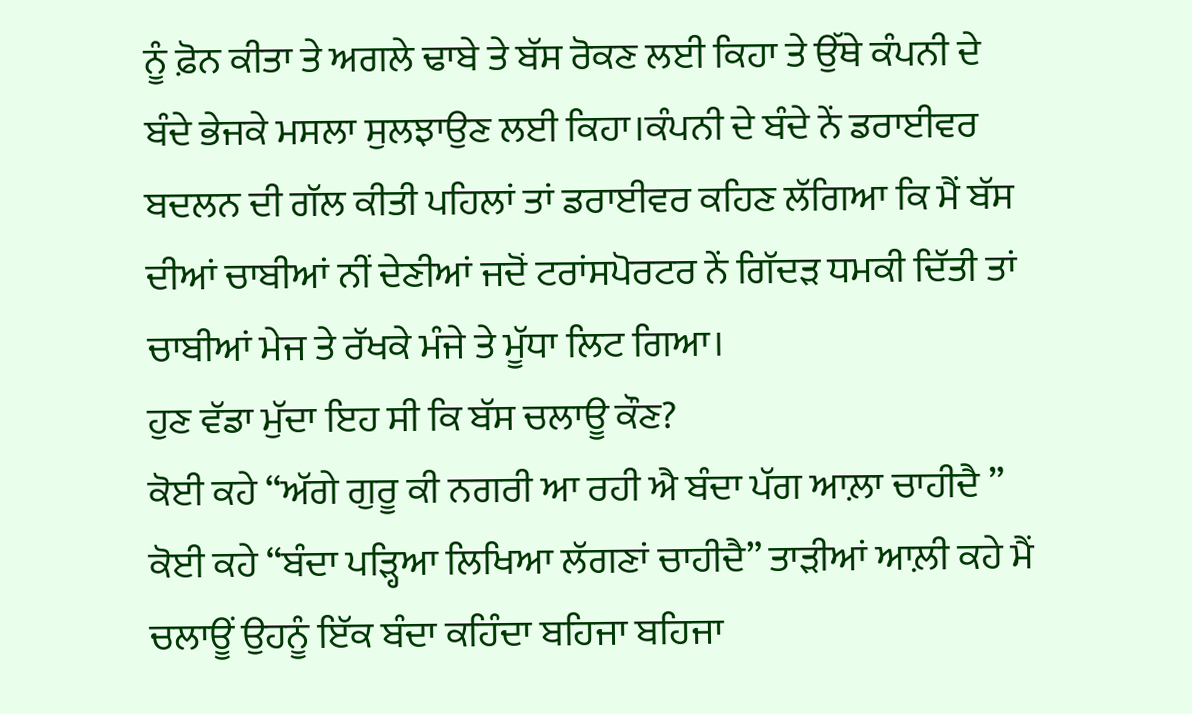ਨੂੰ ਫ਼ੋਨ ਕੀਤਾ ਤੇ ਅਗਲੇ ਢਾਬੇ ਤੇ ਬੱਸ ਰੋਕਣ ਲਈ ਕਿਹਾ ਤੇ ਉੱਥੇ ਕੰਪਨੀ ਦੇ ਬੰਦੇ ਭੇਜਕੇ ਮਸਲਾ ਸੁਲਝਾਉਣ ਲਈ ਕਿਹਾ।ਕੰਪਨੀ ਦੇ ਬੰਦੇ ਨੇਂ ਡਰਾਈਵਰ ਬਦਲਨ ਦੀ ਗੱਲ ਕੀਤੀ ਪਹਿਲਾਂ ਤਾਂ ਡਰਾਈਵਰ ਕਹਿਣ ਲੱਗਿਆ ਕਿ ਮੈਂ ਬੱਸ ਦੀਆਂ ਚਾਬੀਆਂ ਨੀਂ ਦੇਣੀਆਂ ਜਦੋਂ ਟਰਾਂਸਪੋਰਟਰ ਨੇਂ ਗਿੱਦੜ ਧਮਕੀ ਦਿੱਤੀ ਤਾਂ ਚਾਬੀਆਂ ਮੇਜ ਤੇ ਰੱਖਕੇ ਮੰਜੇ ਤੇ ਮੂੱਧਾ ਲਿਟ ਗਿਆ।
ਹੁਣ ਵੱਡਾ ਮੁੱਦਾ ਇਹ ਸੀ ਕਿ ਬੱਸ ਚਲਾਊ ਕੌਣ?
ਕੋਈ ਕਹੇ “ਅੱਗੇ ਗੁਰੂ ਕੀ ਨਗਰੀ ਆ ਰਹੀ ਐ ਬੰਦਾ ਪੱਗ ਆਲ਼ਾ ਚਾਹੀਦੈ ” ਕੋਈ ਕਹੇ “ਬੰਦਾ ਪੜ੍ਹਿਆ ਲਿਖਿਆ ਲੱਗਣਾਂ ਚਾਹੀਦੈ” ਤਾੜੀਆਂ ਆਲ਼ੀ ਕਹੇ ਮੈਂ ਚਲਾਊਂ ਉਹਨੂੰ ਇੱਕ ਬੰਦਾ ਕਹਿੰਦਾ ਬਹਿਜਾ ਬਹਿਜਾ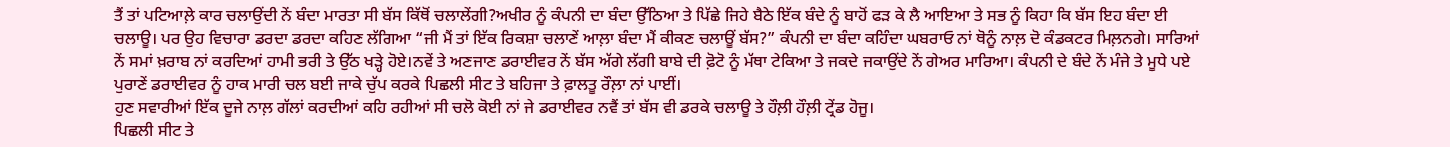ਤੈਂ ਤਾਂ ਪਟਿਆਲ਼ੇ ਕਾਰ ਚਲਾਉਂਦੀ ਨੇਂ ਬੰਦਾ ਮਾਰਤਾ ਸੀ ਬੱਸ ਕਿੱਥੋਂ ਚਲਾਲੇਂਗੀ?ਅਖੀਰ ਨੂੰ ਕੰਪਨੀ ਦਾ ਬੰਦਾ ਉੱਠਿਆ ਤੇ ਪਿੱਛੇ ਜਿਹੇ ਬੈਠੇ ਇੱਕ ਬੰਦੇ ਨੂੰ ਬਾਹੋਂ ਫੜ ਕੇ ਲੈ ਆਇਆ ਤੇ ਸਭ ਨੂੰ ਕਿਹਾ ਕਿ ਬੱਸ ਇਹ ਬੰਦਾ ਈ ਚਲਾਊ। ਪਰ ਉਹ ਵਿਚਾਰਾ ਡਰਦਾ ਡਰਦਾ ਕਹਿਣ ਲੱਗਿਆ “ਜੀ ਮੈਂ ਤਾਂ ਇੱਕ ਰਿਕਸ਼ਾ ਚਲਾਣੇਂ ਆਲ਼ਾ ਬੰਦਾ ਮੈਂ ਕੀਕਣ ਚਲਾਊਂ ਬੱਸ?” ਕੰਪਨੀ ਦਾ ਬੰਦਾ ਕਹਿੰਦਾ ਘਬਰਾਓ ਨਾਂ ਥੋਨੂੰ ਨਾਲ਼ ਦੋ ਕੰਡਕਟਰ ਮਿਲ਼ਨਗੇ। ਸਾਰਿਆਂ ਨੇਂ ਸਮਾਂ ਖ਼ਰਾਬ ਨਾਂ ਕਰਦਿਆਂ ਹਾਮੀ ਭਰੀ ਤੇ ਉੱਠ ਖੜ੍ਹੇ ਹੋਏ।ਨਵੇਂ ਤੇ ਅਣਜਾਣ ਡਰਾਈਵਰ ਨੇਂ ਬੱਸ ਅੱਗੇ ਲੱਗੀ ਬਾਬੇ ਦੀ ਫ਼ੋਟੋ ਨੂੰ ਮੱਥਾ ਟੇਕਿਆ ਤੇ ਜਕਦੇ ਜਕਾਉਂਦੇ ਨੇਂ ਗੇਅਰ ਮਾਰਿਆ। ਕੰਪਨੀ ਦੇ ਬੰਦੇ ਨੇਂ ਮੰਜੇ ਤੇ ਮੂਧੇ ਪਏ ਪੁਰਾਣੇਂ ਡਰਾਈਵਰ ਨੂੰ ਹਾਕ ਮਾਰੀ ਚਲ ਬਈ ਜਾਕੇ ਚੁੱਪ ਕਰਕੇ ਪਿਛਲੀ ਸੀਟ ਤੇ ਬਹਿਜਾ ਤੇ ਫ਼ਾਲਤੂ ਰੌਲ਼ਾ ਨਾਂ ਪਾਈਂ।
ਹੁਣ ਸਵਾਰੀਆਂ ਇੱਕ ਦੂਜੇ ਨਾਲ਼ ਗੱਲਾਂ ਕਰਦੀਆਂ ਕਹਿ ਰਹੀਆਂ ਸੀ ਚਲੋ ਕੋਈ ਨਾਂ ਜੇ ਡਰਾਈਵਰ ਨਵੈਂ ਤਾਂ ਬੱਸ ਵੀ ਡਰਕੇ ਚਲਾਊ ਤੇ ਹੌਲ਼ੀ ਹੌਲ਼ੀ ਟ੍ਰੇਂਡ ਹੋਜੂ।
ਪਿਛਲੀ ਸੀਟ ਤੇ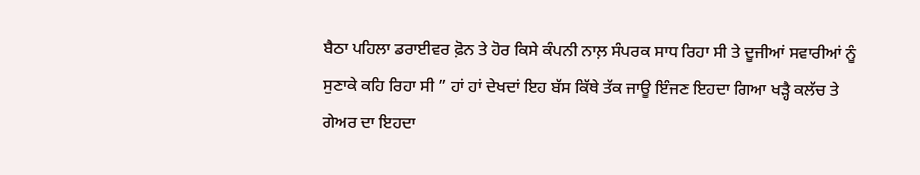ਬੈਠਾ ਪਹਿਲਾ ਡਰਾਈਵਰ ਫ਼ੋਨ ਤੇ ਹੋਰ ਕਿਸੇ ਕੰਪਨੀ ਨਾਲ਼ ਸੰਪਰਕ ਸਾਧ ਰਿਹਾ ਸੀ ਤੇ ਦੂਜੀਆਂ ਸਵਾਰੀਆਂ ਨੂੰ ਸੁਣਾਕੇ ਕਹਿ ਰਿਹਾ ਸੀ ” ਹਾਂ ਹਾਂ ਦੇਖਦਾਂ ਇਹ ਬੱਸ ਕਿੱਥੇ ਤੱਕ ਜਾਊ ਇੰਜਣ ਇਹਦਾ ਗਿਆ ਖੜ੍ਹੈ ਕਲੱਚ ਤੇ ਗੇਅਰ ਦਾ ਇਹਦਾ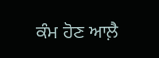ਕੰਮ ਹੋਣ ਆਲ਼ੈ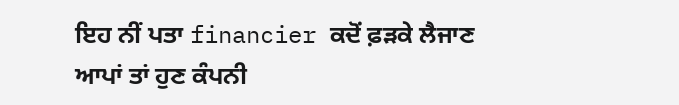ਇਹ ਨੀਂ ਪਤਾ financier ਕਦੋਂ ਫ਼ੜਕੇ ਲੈਜਾਣ ਆਪਾਂ ਤਾਂ ਹੁਣ ਕੰਪਨੀ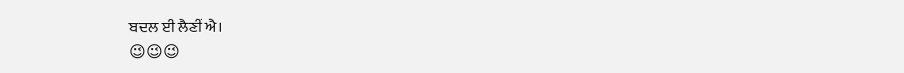ਬਦਲ ਈ ਲੈਣੀਂ ਐ।
😉😉😉